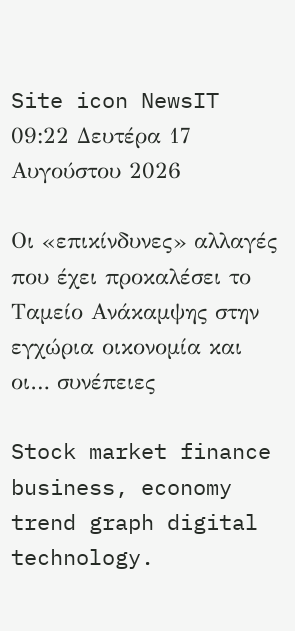Site icon NewsIT
09:22 Δευτέρα 17 Αυγούστου 2026

Οι «επικίνδυνες» αλλαγές που έχει προκαλέσει το Ταμείο Ανάκαμψης στην εγχώρια οικονομία και οι… συνέπειες

Stock market finance business, economy trend graph digital technology.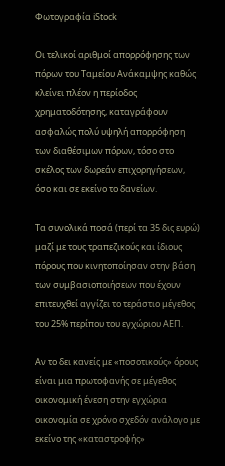Φωτογραφία iStock

Οι τελικοί αριθμοί απορρόφησης των πόρων του Ταμείου Ανάκαμψης καθώς κλείνει πλέον η περίοδος χρηματοδότησης, καταγράφουν ασφαλώς πολύ υψηλή απορρόφηση των διαθέσιμων πόρων, τόσο στο σκέλος των δωρεάν επιχορηγήσεων, όσο και σε εκείνο το δανείων.

Τα συνολικά ποσά (περί τα 35 δις ευρώ) μαζί με τους τραπεζικούς και ίδιους πόρους που κινητοποίησαν στην βάση των συμβασιοποιήσεων που έχουν επιτευχθεί αγγίζει το τεράστιο μέγεθος του 25% περίπου του εγχώριου ΑΕΠ.

Αν το δει κανείς με «ποσοτικούς» όρους είναι μια πρωτοφανής σε μέγεθος οικονομική ένεση στην εγχώρια οικονομία σε χρόνο σχεδόν ανάλογο με εκείνο της «καταστροφής»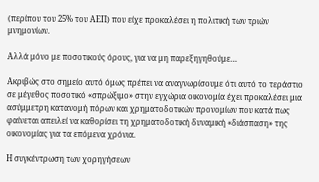(περίπου του 25% του ΑΕΠ) που είχε προκαλέσει η πολιτική των τριών μνημονίων.

Αλλά μόνο με ποσοτικούς όρους, για να μη παρεξηγηθούμε…

Ακριβώς στο σημείο αυτό όμως πρέπει να αναγνωρίσουμε ότι αυτό το τεράστιο σε μέγεθος ποσοτικό «σπρώξιμο» στην εγχώρια οικονομία έχει προκαλέσει μια ασύμμετρη κατανομή πόρων και χρηματοδοτικών προνομίων που κατά πως φαίνεται απειλεί να καθορίσει τη χρηματοδοτική δυναμική «διάσπαση» της οικονομίας για τα επόμενα χρόνια.

Η συγκέντρωση των χορηγήσεων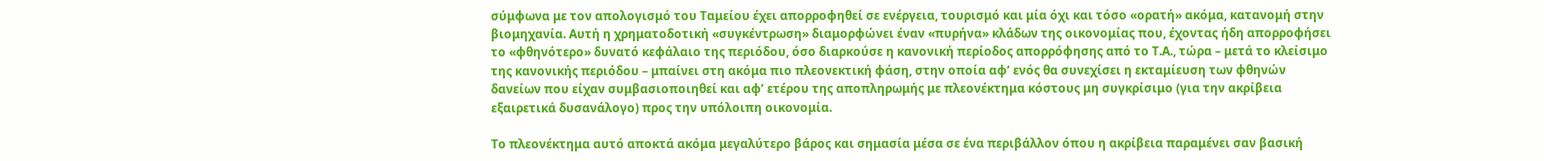σύμφωνα με τον απολογισμό του Ταμείου έχει απορροφηθεί σε ενέργεια, τουρισμό και μία όχι και τόσο «ορατή» ακόμα, κατανομή στην βιομηχανία. Αυτή η χρηματοδοτική «συγκέντρωση» διαμορφώνει έναν «πυρήνα» κλάδων της οικονομίας που, έχοντας ήδη απορροφήσει το «φθηνότερο» δυνατό κεφάλαιο της περιόδου, όσο διαρκούσε η κανονική περίοδος απορρόφησης από το Τ.Α., τώρα – μετά το κλείσιμο της κανονικής περιόδου – μπαίνει στη ακόμα πιο πλεονεκτική φάση, στην οποία αφ’ ενός θα συνεχίσει η εκταμίευση των φθηνών δανείων που είχαν συμβασιοποιηθεί και αφ’ ετέρου της αποπληρωμής με πλεονέκτημα κόστους μη συγκρίσιμο (για την ακρίβεια εξαιρετικά δυσανάλογο) προς την υπόλοιπη οικονομία.

Το πλεονέκτημα αυτό αποκτά ακόμα μεγαλύτερο βάρος και σημασία μέσα σε ένα περιβάλλον όπου η ακρίβεια παραμένει σαν βασική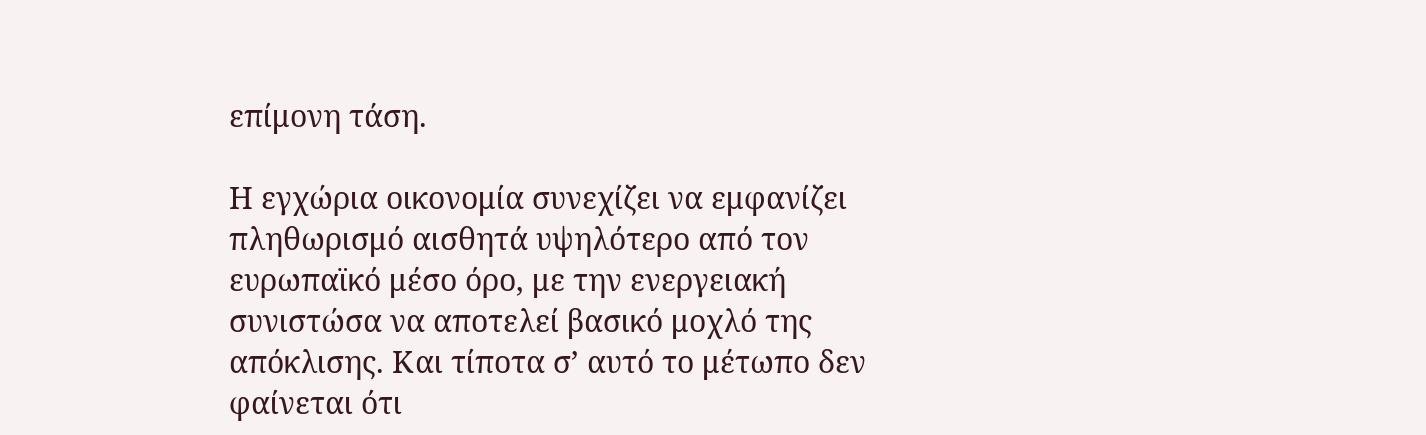επίμονη τάση.

Η εγχώρια οικονομία συνεχίζει να εμφανίζει πληθωρισμό αισθητά υψηλότερο από τον ευρωπαϊκό μέσο όρο, με την ενεργειακή συνιστώσα να αποτελεί βασικό μοχλό της απόκλισης. Και τίποτα σ’ αυτό το μέτωπο δεν φαίνεται ότι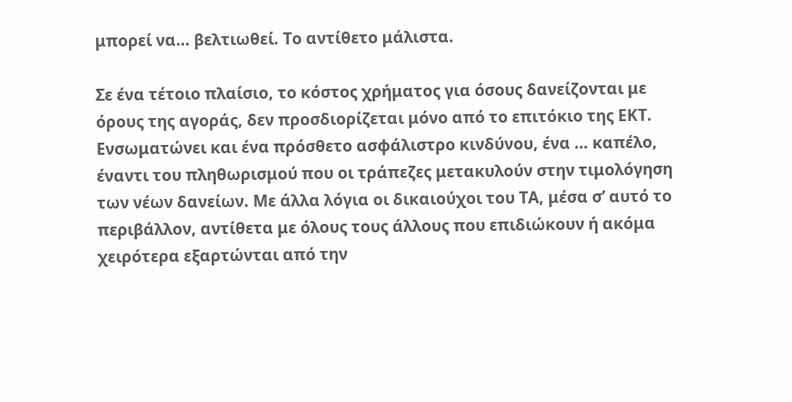μπορεί να… βελτιωθεί. Το αντίθετο μάλιστα.

Σε ένα τέτοιο πλαίσιο, το κόστος χρήματος για όσους δανείζονται με όρους της αγοράς, δεν προσδιορίζεται μόνο από το επιτόκιο της ΕΚΤ. Ενσωματώνει και ένα πρόσθετο ασφάλιστρο κινδύνου, ένα … καπέλο, έναντι του πληθωρισμού που οι τράπεζες μετακυλούν στην τιμολόγηση των νέων δανείων. Με άλλα λόγια οι δικαιούχοι του ΤΑ, μέσα σ’ αυτό το περιβάλλον, αντίθετα με όλους τους άλλους που επιδιώκουν ή ακόμα χειρότερα εξαρτώνται από την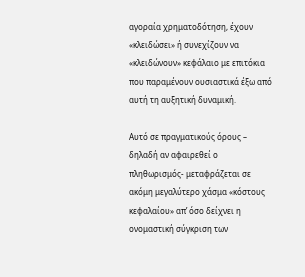αγοραία χρηματοδότηση, έχουν «κλειδώσει» ή συνεχίζουν να «κλειδώνουν» κεφάλαιο με επιτόκια που παραμένουν ουσιαστικά έξω από αυτή τη αυξητική δυναμική.

Αυτό σε πραγματικούς όρους – δηλαδή αν αφαιρεθεί ο πληθωρισμός- μεταφράζεται σε ακόμη μεγαλύτερο χάσμα «κόστους κεφαλαίου» απ’ όσο δείχνει η ονομαστική σύγκριση των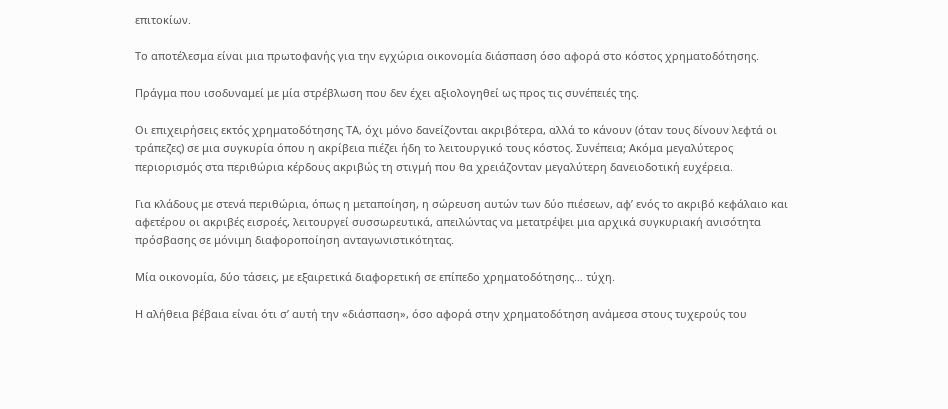επιτοκίων.

Το αποτέλεσμα είναι μια πρωτοφανής για την εγχώρια οικονομία διάσπαση όσο αφορά στο κόστος χρηματοδότησης.

Πράγμα που ισοδυναμεί με μία στρέβλωση που δεν έχει αξιολογηθεί ως προς τις συνέπειές της.

Οι επιχειρήσεις εκτός χρηματοδότησης ΤΑ, όχι μόνο δανείζονται ακριβότερα, αλλά το κάνουν (όταν τους δίνουν λεφτά οι τράπεζες) σε μια συγκυρία όπου η ακρίβεια πιέζει ήδη το λειτουργικό τους κόστος. Συνέπεια; Ακόμα μεγαλύτερος περιορισμός στα περιθώρια κέρδους ακριβώς τη στιγμή που θα χρειάζονταν μεγαλύτερη δανειοδοτική ευχέρεια.

Για κλάδους με στενά περιθώρια, όπως η μεταποίηση, η σώρευση αυτών των δύο πιέσεων, αφ’ ενός το ακριβό κεφάλαιο και αφετέρου οι ακριβές εισροές, λειτουργεί συσσωρευτικά, απειλώντας να μετατρέψει μια αρχικά συγκυριακή ανισότητα πρόσβασης σε μόνιμη διαφοροποίηση ανταγωνιστικότητας.

Μία οικονομία, δύο τάσεις, με εξαιρετικά διαφορετική σε επίπεδο χρηματοδότησης… τύχη.

Η αλήθεια βέβαια είναι ότι σ’ αυτή την «διάσπαση», όσο αφορά στην χρηματοδότηση ανάμεσα στους τυχερούς του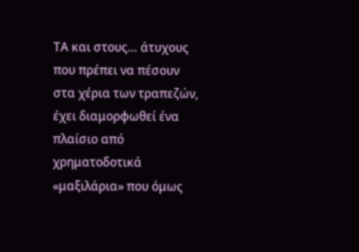ΤΑ και στους… άτυχους που πρέπει να πέσουν στα χέρια των τραπεζών, έχει διαμορφωθεί ένα πλαίσιο από χρηματοδοτικά «μαξιλάρια» που όμως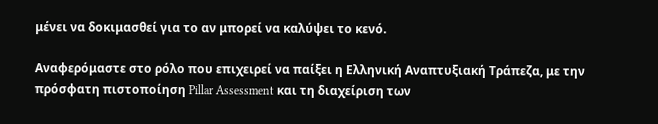μένει να δοκιμασθεί για το αν μπορεί να καλύψει το κενό.

Αναφερόμαστε στο ρόλο που επιχειρεί να παίξει η Ελληνική Αναπτυξιακή Τράπεζα, με την πρόσφατη πιστοποίηση Pillar Assessment και τη διαχείριση των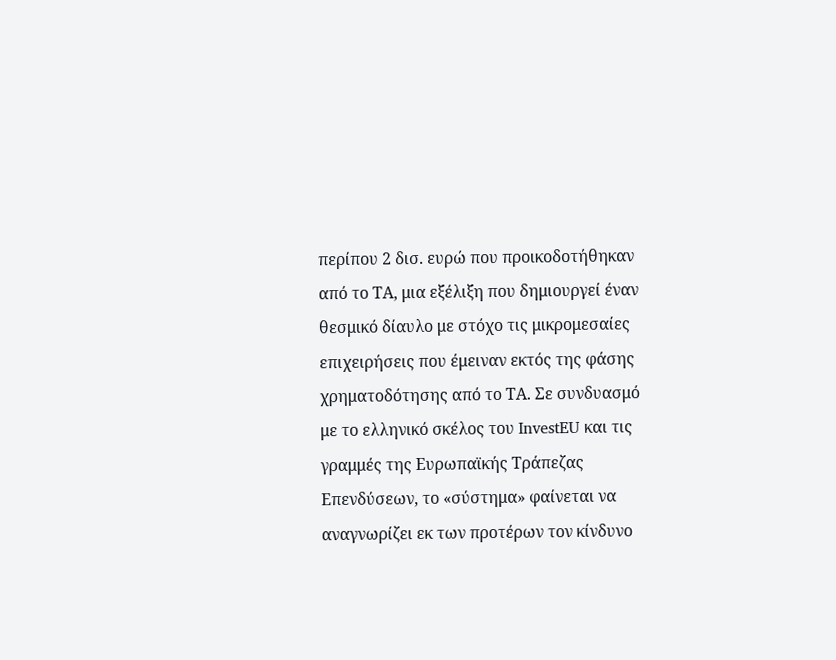περίπου 2 δισ. ευρώ που προικοδοτήθηκαν από το ΤΑ, μια εξέλιξη που δημιουργεί έναν θεσμικό δίαυλο με στόχο τις μικρομεσαίες επιχειρήσεις που έμειναν εκτός της φάσης χρηματοδότησης από το ΤΑ. Σε συνδυασμό με το ελληνικό σκέλος του InvestEU και τις γραμμές της Ευρωπαϊκής Τράπεζας Επενδύσεων, το «σύστημα» φαίνεται να αναγνωρίζει εκ των προτέρων τον κίνδυνο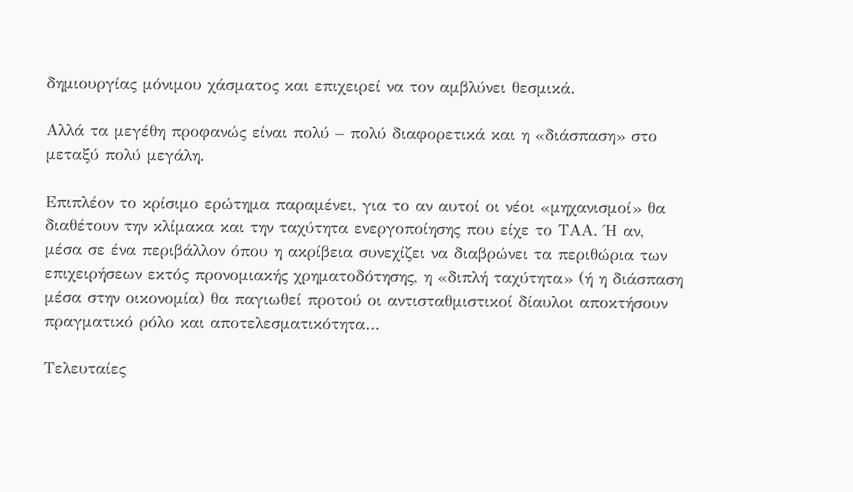δημιουργίας μόνιμου χάσματος και επιχειρεί να τον αμβλύνει θεσμικά.

Αλλά τα μεγέθη προφανώς είναι πολύ – πολύ διαφορετικά και η «διάσπαση» στο μεταξύ πολύ μεγάλη.

Επιπλέον το κρίσιμο ερώτημα παραμένει, για το αν αυτοί οι νέοι «μηχανισμοί» θα διαθέτουν την κλίμακα και την ταχύτητα ενεργοποίησης που είχε το ΤΑΑ. Ή αν, μέσα σε ένα περιβάλλον όπου η ακρίβεια συνεχίζει να διαβρώνει τα περιθώρια των επιχειρήσεων εκτός προνομιακής χρηματοδότησης, η «διπλή ταχύτητα» (ή η διάσπαση μέσα στην οικονομία) θα παγιωθεί προτού οι αντισταθμιστικοί δίαυλοι αποκτήσουν πραγματικό ρόλο και αποτελεσματικότητα…

Τελευταίες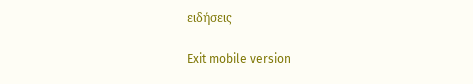ειδήσεις

Exit mobile version